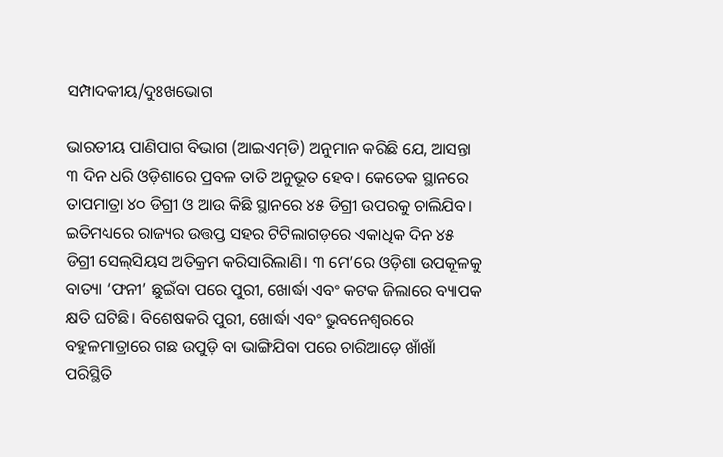ସମ୍ପାଦକୀୟ/ଦୁଃଖଭୋଗ

ଭାରତୀୟ ପାଣିପାଗ ବିଭାଗ (ଆଇଏମ୍‌ଡି) ଅନୁମାନ କରିଛି ଯେ, ଆସନ୍ତା ୩ ଦିନ ଧରି ଓଡ଼ିଶାରେ ପ୍ରବଳ ତାତି ଅନୁଭୂତ ହେବ। କେତେକ ସ୍ଥାନରେ ତାପମାତ୍ରା ୪୦ ଡିଗ୍ରୀ ଓ ଆଉ କିଛି ସ୍ଥାନରେ ୪୫ ଡିଗ୍ରୀ ଉପରକୁ ଚାଲିଯିବ। ଇତିମଧ୍ୟରେ ରାଜ୍ୟର ଉତ୍ତପ୍ତ ସହର ଟିଟିଲାଗଡ଼ରେ ଏକାଧିକ ଦିନ ୪୫ ଡିଗ୍ରୀ ସେଲ୍‌ସିୟସ ଅତିକ୍ରମ କରିସାରିଲାଣି। ୩ ମେ’ରେ ଓଡ଼ିଶା ଉପକୂଳକୁ ବାତ୍ୟା ‘ଫନୀ’ ଛୁଇଁବା ପରେ ପୁରୀ, ଖୋର୍ଦ୍ଧା ଏବଂ କଟକ ଜିଲାରେ ବ୍ୟାପକ କ୍ଷତି ଘଟିଛି। ବିଶେଷକରି ପୁରୀ, ଖୋର୍ଦ୍ଧା ଏବଂ ଭୁବନେଶ୍ୱରରେ ବହୁଳମାତ୍ରାରେ ଗଛ ଉପୁଡ଼ି ବା ଭାଙ୍ଗିଯିବା ପରେ ଚାରିଆଡ଼େ ଖାଁଖାଁ ପରିସ୍ଥିତି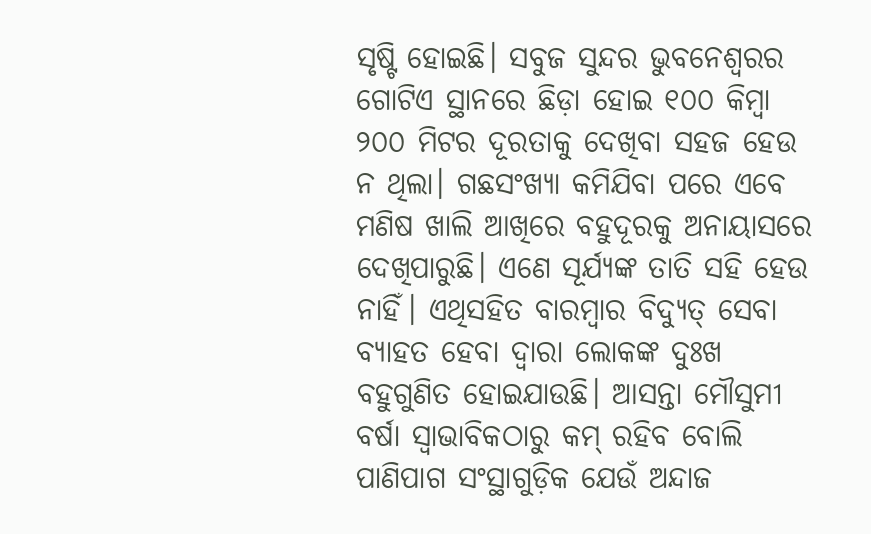ସୃଷ୍ଟି ହୋଇଛି। ସବୁଜ ସୁନ୍ଦର ଭୁବନେଶ୍ୱରର ଗୋଟିଏ ସ୍ଥାନରେ ଛିଡ଼ା ହୋଇ ୧୦୦ କିମ୍ବା ୨୦୦ ମିଟର ଦୂରତାକୁ ଦେଖିବା ସହଜ ହେଉ ନ ଥିଲା। ଗଛସଂଖ୍ୟା କମିଯିବା ପରେ ଏବେ ମଣିଷ ଖାଲି ଆଖିରେ ବହୁଦୂରକୁ ଅନାୟାସରେ ଦେଖିପାରୁଛି। ଏଣେ ସୂର୍ଯ୍ୟଙ୍କ ତାତି ସହି ହେଉ ନାହିଁ। ଏଥିସହିତ ବାରମ୍ବାର ବିଦ୍ୟୁତ୍‌ ସେବା ବ୍ୟାହତ ହେବା ଦ୍ୱାରା ଲୋକଙ୍କ ଦୁଃଖ ବହୁଗୁଣିତ ହୋଇଯାଉଛି। ଆସନ୍ତା ମୌସୁମୀ ବର୍ଷା ସ୍ବାଭାବିକଠାରୁ କମ୍‌ ରହିବ ବୋଲି ପାଣିପାଗ ସଂସ୍ଥାଗୁଡ଼ିକ ଯେଉଁ ଅନ୍ଦାଜ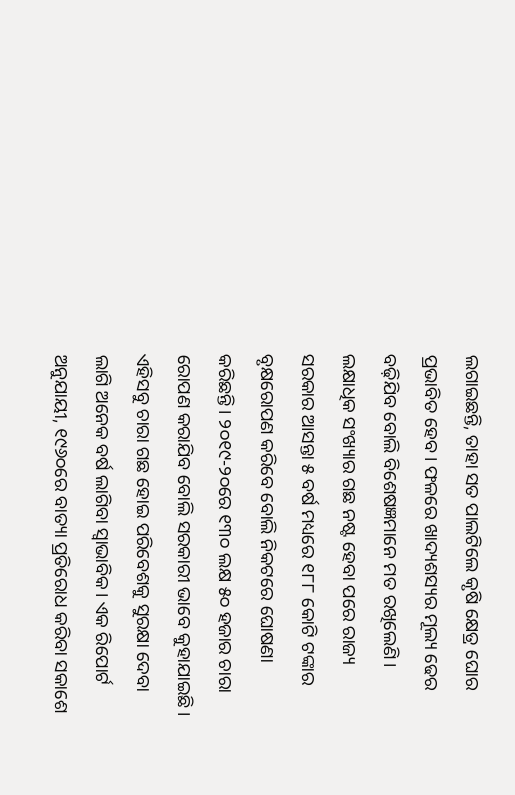ଲଗାଇଛନ୍ତି, ତାହା ସତ ପାଲଟିଲେ କୃଷି କ୍ଷେତ୍ର ଘୋର ପ୍ରଭାବିତ ହେବ। ଫଳରେ ଖାଦ୍ୟଶସ୍ୟର ମୂଲ୍ୟ ଢେର ବଢ଼ିଯିବ ବୋଲି ବିଶେଷଜ୍ଞମାନେ ମତ ରଖିଲେଣି।
ଲକ୍ଷାଧିକ ସଂଖ୍ୟାର ଗଛ ନଷ୍ଟ ହେବା ପରେ ରାଜ୍ୟ ସରକାର ଆସନ୍ତା ୫ ବର୍ଷ ମଧ୍ୟରେ ୧୮୮ କୋଟି ଟଙ୍କାର ବୃକ୍ଷରୋପଣ କରିବେ ବୋଲି ନିକଟରେ ଘୋଷଣା କରିଛନ୍ତି। ୨୦୧୯-୨୦ରେ ୧୩୦ ଲକ୍ଷ ୫୦ ହଜାର ଚାରା ରୋପଣ କରାଯିବ ବୋଲି ସରକାରୀ ଭାବେ କୁହାଯାଇଛି। ଏହିସବୁ ଚାରା ଗଛ ହୋଇ ପରିବେଶକୁ ସୁରକ୍ଷା ଦେବା ଲାଗି ଅନେକ ବର୍ଷ ଲାଗିବା ସ୍ବାଭାବିକ। ଏକ ରିପୋର୍ଟ ଅନୁଯାୟୀ, ୧୯୬୦ରେ ବାତ୍ୟା ପ୍ରତିରୋଧ କରିବା ସକାଶେ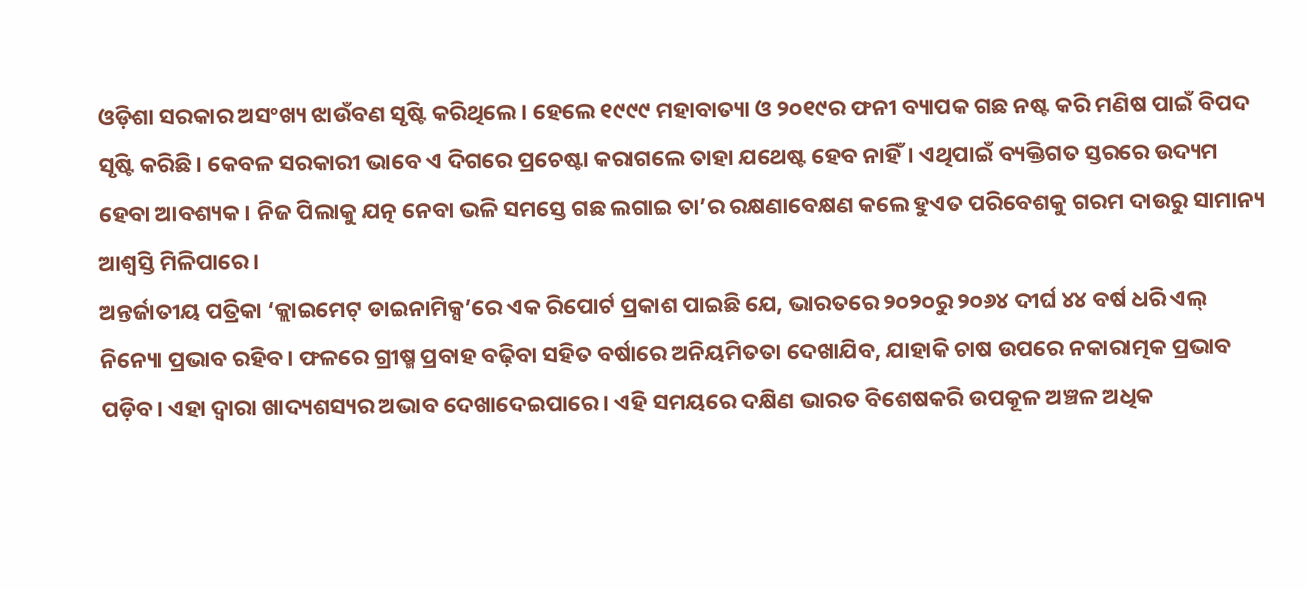ଓଡ଼ିଶା ସରକାର ଅସଂଖ୍ୟ ଝାଉଁବଣ ସୃଷ୍ଟି କରିଥିଲେ। ହେଲେ ୧୯୯୯ ମହାବାତ୍ୟା ଓ ୨୦୧୯ର ଫନୀ ବ୍ୟାପକ ଗଛ ନଷ୍ଟ କରି ମଣିଷ ପାଇଁ ବିପଦ ସୃଷ୍ଟି କରିଛି। କେବଳ ସରକାରୀ ଭାବେ ଏ ଦିଗରେ ପ୍ରଚେଷ୍ଟା କରାଗଲେ ତାହା ଯଥେଷ୍ଟ ହେବ ନାହିଁ। ଏଥିପାଇଁ ବ୍ୟକ୍ତିଗତ ସ୍ତରରେ ଉଦ୍ୟମ ହେବା ଆବଶ୍ୟକ। ନିଜ ପିଲାକୁ ଯତ୍ନ ନେବା ଭଳି ସମସ୍ତେ ଗଛ ଲଗାଇ ତା’ର ରକ୍ଷଣାବେକ୍ଷଣ କଲେ ହୁଏତ ପରିବେଶକୁ ଗରମ ଦାଉରୁ ସାମାନ୍ୟ ଆଶ୍ୱସ୍ତି ମିଳିପାରେ।
ଅନ୍ତର୍ଜାତୀୟ ପତ୍ରିକା ‘କ୍ଲାଇମେଟ୍‌ ଡାଇନାମିକ୍ସ’ରେ ଏକ ରିପୋର୍ଟ ପ୍ରକାଶ ପାଇଛି ଯେ, ଭାରତରେ ୨୦୨୦ରୁ ୨୦୬୪ ଦୀର୍ଘ ୪୪ ବର୍ଷ ଧରି ଏଲ୍‌ ନିନ୍ୟୋ ପ୍ରଭାବ ରହିବ। ଫଳରେ ଗ୍ରୀଷ୍ମ ପ୍ରବାହ ବଢ଼ିବା ସହିତ ବର୍ଷାରେ ଅନିୟମିତତା ଦେଖାଯିବ, ଯାହାକି ଚାଷ ଉପରେ ନକାରାତ୍ମକ ପ୍ରଭାବ ପଡ଼ିବ। ଏହା ଦ୍ୱାରା ଖାଦ୍ୟଶସ୍ୟର ଅଭାବ ଦେଖାଦେଇପାରେ। ଏହି ସମୟରେ ଦକ୍ଷିଣ ଭାରତ ବିଶେଷକରି ଉପକୂଳ ଅଞ୍ଚଳ ଅଧିକ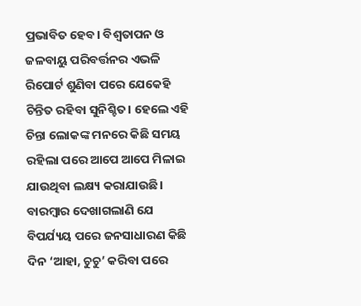ପ୍ରଭାବିତ ହେବ। ବିଶ୍ୱତାପନ ଓ ଜଳବାୟୁ ପରିବର୍ତ୍ତନର ଏଭଳି ରିପୋର୍ଟ ଶୁଣିବା ପରେ ଯେକେହି ଚିନ୍ତିତ ରହିବା ସୁନିଶ୍ଚିତ। ହେଲେ ଏହି ଚିନ୍ତା ଲୋକଙ୍କ ମନରେ କିଛି ସମୟ ରହିଲା ପରେ ଆପେ ଆପେ ମିଳାଇ ଯାଉଥିବା ଲକ୍ଷ୍ୟ କରାଯାଉଛି। ବାରମ୍ବାର ଦେଖାଗଲାଣି ଯେ ବିପର୍ଯ୍ୟୟ ପରେ ଜନସାଧାରଣ କିଛି ଦିନ ‘ଆହା, ଚୁଚୁ’ କରିବା ପରେ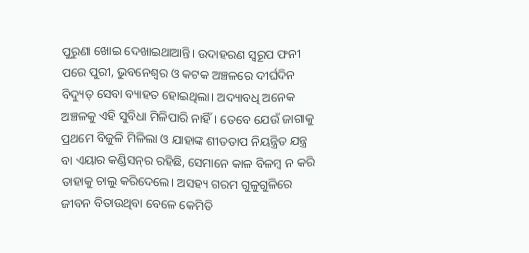ପୁରୁଣା ଖୋଇ ଦେଖାଇଥାଆନ୍ତି। ଉଦାହରଣ ସ୍ବରୂପ ଫନୀ ପରେ ପୁରୀ, ଭୁବନେଶ୍ୱର ଓ କଟକ ଅଞ୍ଚଳରେ ଦୀର୍ଘଦିନ ବିଦ୍ୟୁତ୍‌ ସେବା ବ୍ୟାହତ ହୋଇଥିଲା। ଅଦ୍ୟାବଧି ଅନେକ ଅଞ୍ଚଳକୁ ଏହି ସୁବିଧା ମିଳିପାରି ନାହିଁ। ତେବେ ଯେଉଁ ଜାଗାକୁ ପ୍ରଥମେ ବିଜୁଳି ମିଳିଲା ଓ ଯାହାଙ୍କ ଶୀତତାପ ନିୟନ୍ତ୍ରିତ ଯନ୍ତ୍ର ବା ଏୟାର କଣ୍ଡିସନ୍‌ର ରହିଛି, ସେମାନେ କାଳ ବିଳମ୍ବ ନ କରି ତାହାକୁ ଚାଲୁ କରିଦେଲେ। ଅସହ୍ୟ ଗରମ ଗୁଳୁଗୁଳିରେ ଜୀବନ ବିତାଉଥିବା ବେଳେ କେମିତି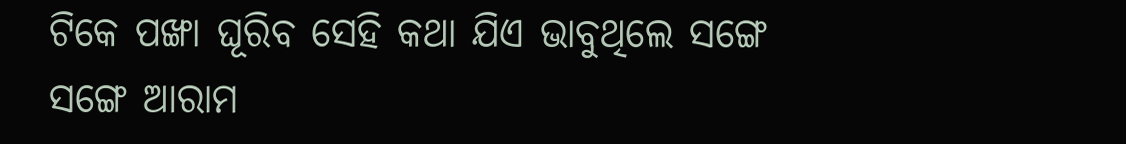ଟିକେ ପଙ୍ଖା ଘୂରିବ ସେହି କଥା ଯିଏ ଭାବୁଥିଲେ ସଙ୍ଗେ ସଙ୍ଗେ ଆରାମ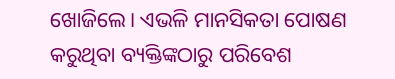ଖୋଜିଲେ। ଏଭଳି ମାନସିକତା ପୋଷଣ କରୁଥିବା ବ୍ୟକ୍ତିଙ୍କଠାରୁ ପରିବେଶ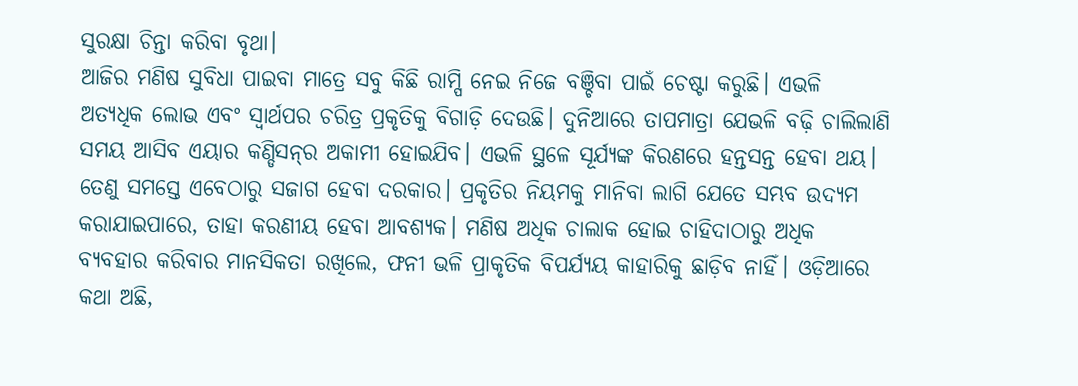ସୁରକ୍ଷା ଚିନ୍ତା କରିବା ବୃଥା।
ଆଜିର ମଣିଷ ସୁବିଧା ପାଇବା ମାତ୍ରେ ସବୁ କିଛି ରାମ୍ପି ନେଇ ନିଜେ ବଞ୍ଚିବା ପାଇଁ ଚେଷ୍ଟା କରୁଛି। ଏଭଳି ଅତ୍ୟଧିକ ଲୋଭ ଏବଂ ସ୍ବାର୍ଥପର ଚରିତ୍ର ପ୍ରକୃତିକୁ ବିଗାଡ଼ି ଦେଉଛି। ଦୁନିଆରେ ତାପମାତ୍ରା ଯେଭଳି ବଢ଼ି ଚାଲିଲାଣି ସମୟ ଆସିବ ଏୟାର କଣ୍ଡିସନ୍‌ର ଅକାମୀ ହୋଇଯିବ। ଏଭଳି ସ୍ଥଳେ ସୂର୍ଯ୍ୟଙ୍କ କିରଣରେ ହନ୍ତସନ୍ତ ହେବା ଥୟ। ତେଣୁ ସମସ୍ତେ ଏବେଠାରୁ ସଜାଗ ହେବା ଦରକାର। ପ୍ରକୃତିର ନିୟମକୁ ମାନିବା ଲାଗି ଯେତେ ସମ୍ଭବ ଉଦ୍ୟମ କରାଯାଇପାରେ, ତାହା କରଣୀୟ ହେବା ଆବଶ୍ୟକ। ମଣିଷ ଅଧିକ ଚାଲାକ ହୋଇ ଚାହିଦାଠାରୁ ଅଧିକ ବ୍ୟବହାର କରିବାର ମାନସିକତା ରଖିଲେ, ଫନୀ ଭଳି ପ୍ରାକୃତିକ ବିପର୍ଯ୍ୟୟ କାହାରିକୁ ଛାଡ଼ିବ ନାହିଁ। ଓଡ଼ିଆରେ କଥା ଅଛି,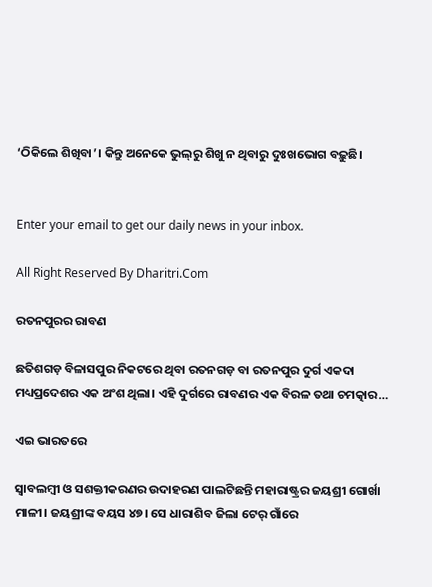‘ଠିକିଲେ ଶିଖିବା’। କିନ୍ତୁ ଅନେକେ ଭୁଲ୍‌ରୁ ଶିଖୁ ନ ଥିବାରୁ ଦୁଃଖଭୋଗ ବଢ଼ୁଛି।


Enter your email to get our daily news in your inbox.

All Right Reserved By Dharitri.Com

ରତନପୁରର ରାବଣ

ଛତିଶଗଡ଼ ବିଳାସପୁର ନିକଟରେ ଥିବା ରତନଗଡ଼ ବା ରତନପୁର ଦୁର୍ଗ ଏକଦା ମଧ୍ୟପ୍ରଦେଶର ଏକ ଅଂଶ ଥିଲା। ଏହି ଦୁର୍ଗରେ ରାବଣର ଏକ ବିରଳ ତଥା ଚମତ୍କାର…

ଏଇ ଭାରତରେ

ସ୍ବାବଲମ୍ବୀ ଓ ସଶକ୍ତୀକରଣର ଉଦାହରଣ ପାଲଟିଛନ୍ତି ମହାରାଷ୍ଟ୍ରର ଜୟଶ୍ରୀ ଗୋର୍ଖା ମାଳୀ। ଜୟଶ୍ରୀଙ୍କ ବୟସ ୪୭। ସେ ଧାରାଶିବ ଜିଲା ଟେର୍‌ ଗାଁରେ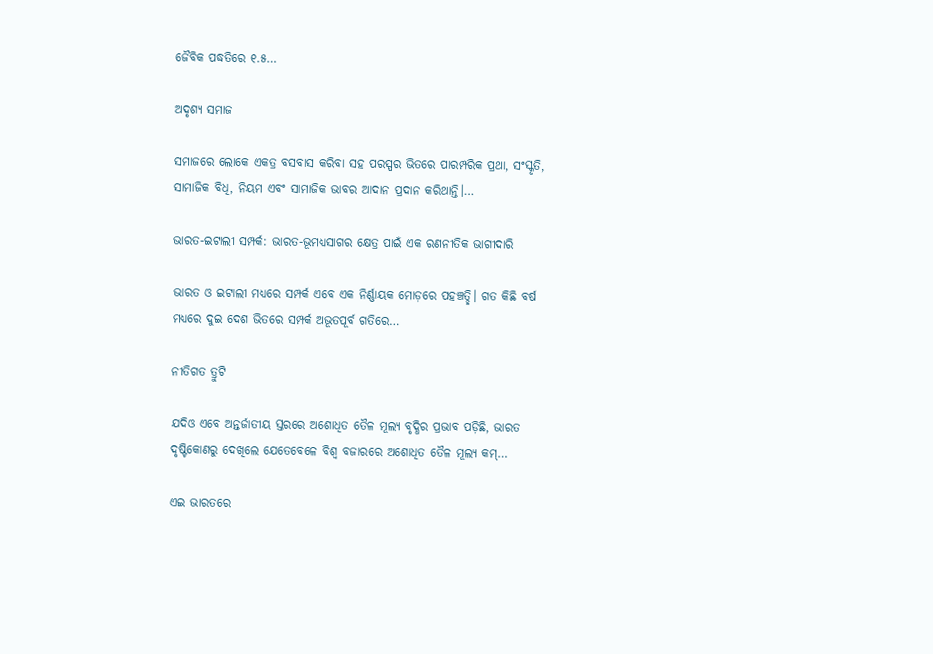ଜୈବିକ ପଦ୍ଧତିରେ ୧.୫…

ଅଦୃଶ୍ୟ ସମାଜ

ସମାଜରେ ଲୋକେ ଏକତ୍ର ବସବାସ କରିବା ସହ ପରସ୍ପର ଭିତରେ ପାରମ୍ପରିକ ପ୍ରଥା, ସଂସ୍କୃତି, ସାମାଜିକ ବିଧି, ନିୟମ ଏବଂ ସାମାଜିକ ଭାବର ଆଦାନ ପ୍ରଦାନ କରିଥାନ୍ତି।…

ଭାରତ-ଇଟାଲୀ ସମ୍ପର୍କ: ଭାରତ-ଭୂମଧ୍ୟସାଗର କ୍ଷେତ୍ର ପାଇଁ ଏକ ରଣନୀତିକ ଭାଗୀଦାରି

ଭାରତ ଓ ଇଟାଲୀ ମଧ୍ୟରେ ସମ୍ପର୍କ ଏବେ ଏକ ନିର୍ଣ୍ଣାୟକ ମୋଡ଼ରେ ପହଞ୍ଚତ୍ଛି। ଗତ କିଛି ବର୍ଷ ମଧ୍ୟରେ ଦୁଇ ଦେଶ ଭିତରେ ସମ୍ପର୍କ ଅଭୂତପୂର୍ବ ଗତିରେ…

ନୀତିଗତ ତ୍ରୁଟି

ଯଦିଓ ଏବେ ଅନ୍ତର୍ଜାତୀୟ ସ୍ତରରେ ଅଶୋଧିତ ତୈଳ ମୂଲ୍ୟ ବୃଦ୍ଧିର ପ୍ରଭାବ ପଡ଼ିଛି, ଭାରତ ଦୃଷ୍ଟିକୋଣରୁ ଦେଖିଲେ ଯେତେବେଳେ ବିଶ୍ୱ ବଜାରରେ ଅଶୋଧିତ ତୈଳ ମୂଲ୍ୟ କମ୍‌…

ଏଇ ଭାରତରେ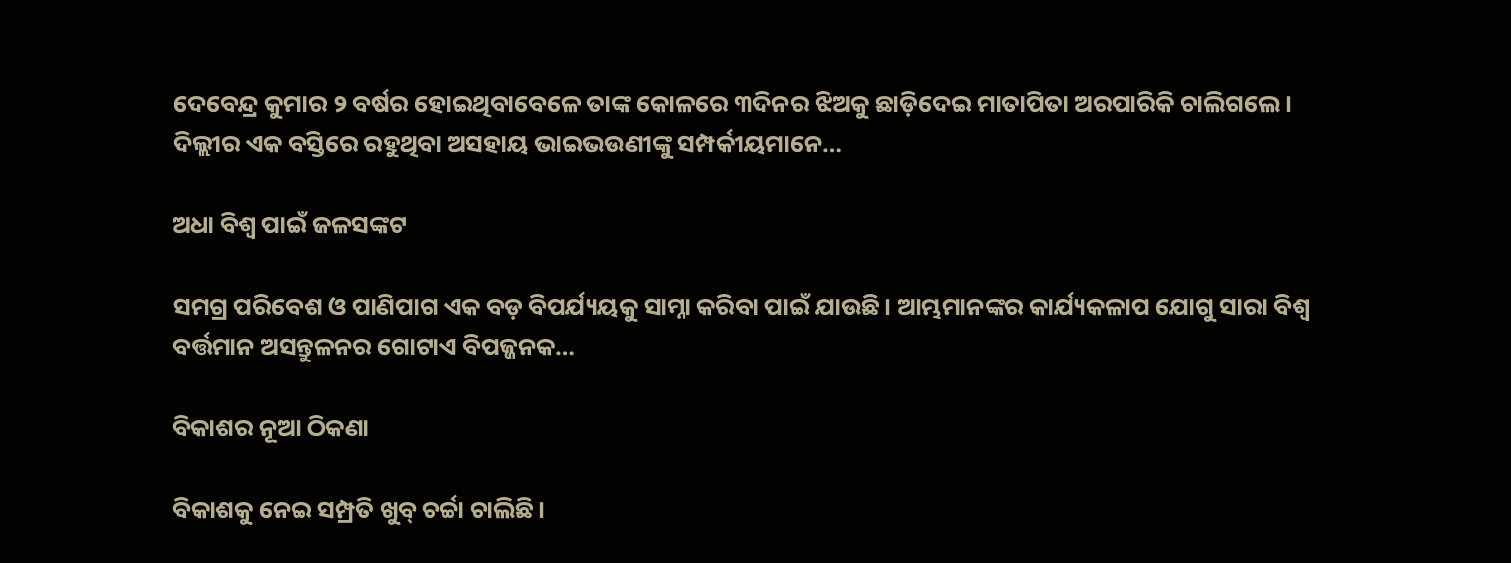ଦେବେନ୍ଦ୍ର କୁମାର ୨ ବର୍ଷର ହୋଇଥିବାବେଳେ ତାଙ୍କ କୋଳରେ ୩ଦିନର ଝିଅକୁ ଛାଡ଼ିଦେଇ ମାତାପିତା ଅରପାରିକି ଚାଲିଗଲେ। ଦିଲ୍ଲୀର ଏକ ବସ୍ତିରେ ରହୁଥିବା ଅସହାୟ ଭାଇଭଉଣୀଙ୍କୁ ସମ୍ପର୍କୀୟମାନେ…

ଅଧା ବିଶ୍ୱ ପାଇଁ ଜଳସଙ୍କଟ

ସମଗ୍ର ପରିବେଶ ଓ ପାଣିପାଗ ଏକ ବଡ଼ ବିପର୍ଯ୍ୟୟକୁ ସାମ୍ନା କରିବା ପାଇଁ ଯାଉଛି। ଆମ୍ଭମାନଙ୍କର କାର୍ଯ୍ୟକଳାପ ଯୋଗୁ ସାରା ବିଶ୍ୱ ବର୍ତ୍ତମାନ ଅସନ୍ତୁଳନର ଗୋଟାଏ ବିପଜ୍ଜନକ…

ବିକାଶର ନୂଆ ଠିକଣା

ବିକାଶକୁ ନେଇ ସମ୍ପ୍ରତି ଖୁବ୍‌ ଚର୍ଚ୍ଚା ଚାଲିଛି।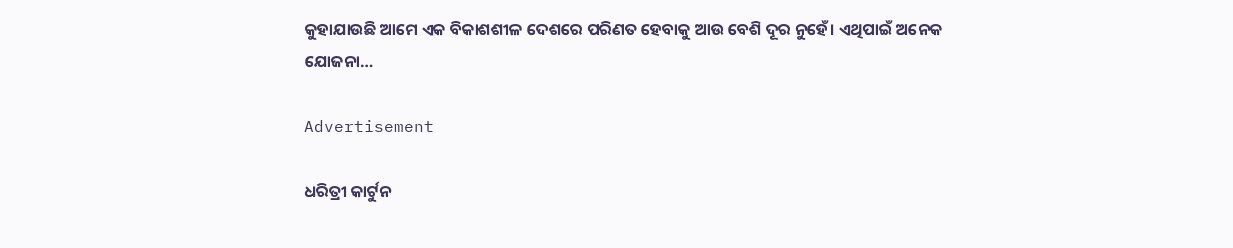କୁହାଯାଉଛି ଆମେ ଏକ ବିକାଶଶୀଳ ଦେଶରେ ପରିଣତ ହେବାକୁ ଆଉ ବେଶି ଦୂର ନୁହେଁ। ଏଥିପାଇଁ ଅନେକ ଯୋଜନା…

Advertisement

ଧରିତ୍ରୀ କାର୍ଟୁନ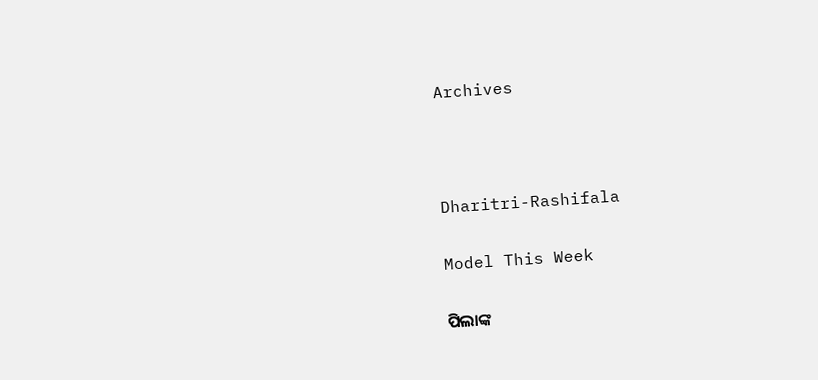Archives



Dharitri-Rashifala

Model This Week

ପିଲାଙ୍କ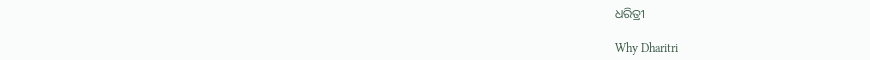ଧରିତ୍ରୀ

Why Dharitri